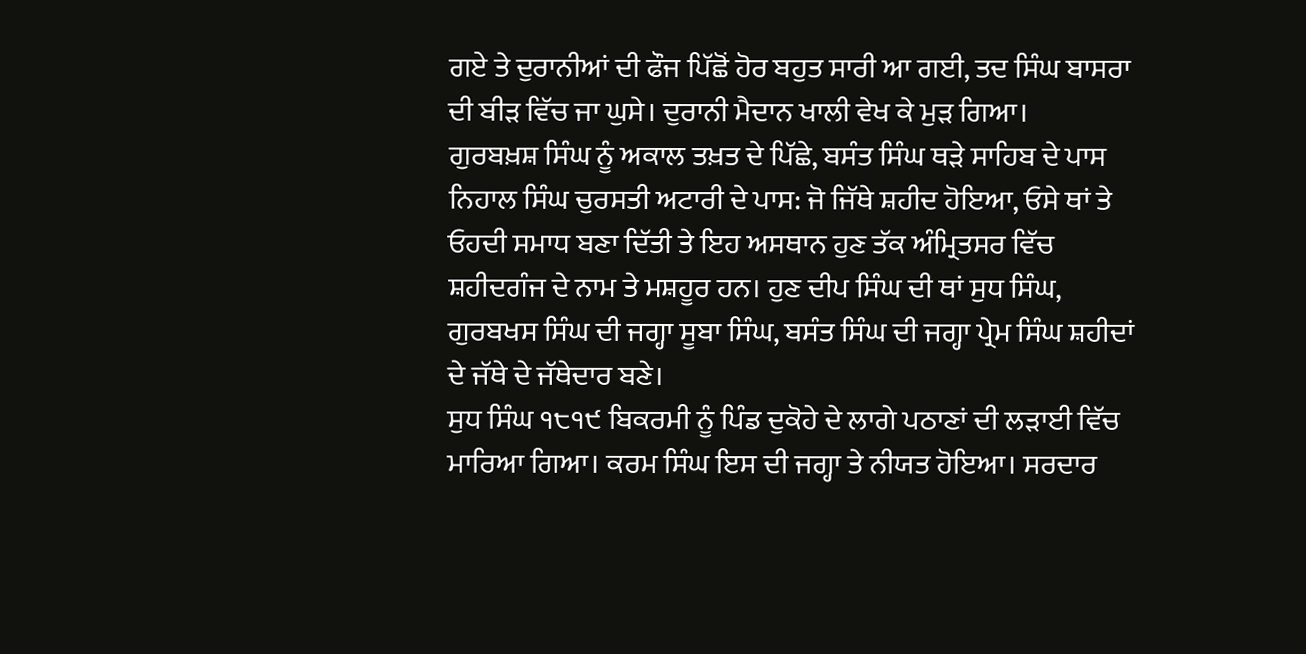ਗਏ ਤੇ ਦੁਰਾਨੀਆਂ ਦੀ ਫੌਜ ਪਿੱਛੋਂ ਹੋਰ ਬਹੁਤ ਸਾਰੀ ਆ ਗਈ, ਤਦ ਸਿੰਘ ਬਾਸਰਾ ਦੀ ਬੀੜ ਵਿੱਚ ਜਾ ਘੁਸੇ। ਦੁਰਾਨੀ ਮੈਦਾਨ ਖਾਲੀ ਵੇਖ ਕੇ ਮੁੜ ਗਿਆ।
ਗੁਰਬਖ਼ਸ਼ ਸਿੰਘ ਨੂੰ ਅਕਾਲ ਤਖ਼ਤ ਦੇ ਪਿੱਛੇ, ਬਸੰਤ ਸਿੰਘ ਥੜੇ ਸਾਹਿਬ ਦੇ ਪਾਸ ਨਿਹਾਲ ਸਿੰਘ ਚੁਰਸਤੀ ਅਟਾਰੀ ਦੇ ਪਾਸ: ਜੋ ਜਿੱਥੇ ਸ਼ਹੀਦ ਹੋਇਆ, ਓਸੇ ਥਾਂ ਤੇ ਓਹਦੀ ਸਮਾਧ ਬਣਾ ਦਿੱਤੀ ਤੇ ਇਹ ਅਸਥਾਨ ਹੁਣ ਤੱਕ ਅੰਮ੍ਰਿਤਸਰ ਵਿੱਚ ਸ਼ਹੀਦਗੰਜ ਦੇ ਨਾਮ ਤੇ ਮਸ਼ਹੂਰ ਹਨ। ਹੁਣ ਦੀਪ ਸਿੰਘ ਦੀ ਥਾਂ ਸੁਧ ਸਿੰਘ, ਗੁਰਬਖਸ ਸਿੰਘ ਦੀ ਜਗ੍ਹਾ ਸੂਬਾ ਸਿੰਘ, ਬਸੰਤ ਸਿੰਘ ਦੀ ਜਗ੍ਹਾ ਪ੍ਰੇਮ ਸਿੰਘ ਸ਼ਹੀਦਾਂ ਦੇ ਜੱਥੇ ਦੇ ਜੱਥੇਦਾਰ ਬਣੇ।
ਸੁਧ ਸਿੰਘ ੧੮੧੯ ਬਿਕਰਮੀ ਨੂੰ ਪਿੰਡ ਦੁਕੋਹੇ ਦੇ ਲਾਗੇ ਪਠਾਣਾਂ ਦੀ ਲੜਾਈ ਵਿੱਚ ਮਾਰਿਆ ਗਿਆ। ਕਰਮ ਸਿੰਘ ਇਸ ਦੀ ਜਗ੍ਹਾ ਤੇ ਨੀਯਤ ਹੋਇਆ। ਸਰਦਾਰ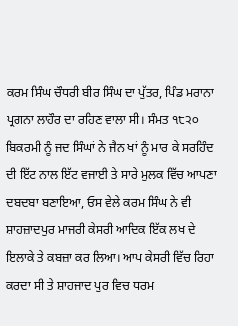ਕਰਮ ਸਿੰਘ ਚੌਧਰੀ ਬੀਰ ਸਿੰਘ ਦਾ ਪੁੱਤਰ, ਪਿੰਡ ਮਰਾਨਾ ਪ੍ਰਗਨਾ ਲਾਹੌਰ ਦਾ ਰਹਿਣ ਵਾਲਾ ਸੀ। ਸੰਮਤ ੧੮੨੦ ਬਿਕਰਮੀ ਨੂੰ ਜਦ ਸਿੰਘਾਂ ਨੇ ਜੈਨ ਖਾਂ ਨੂੰ ਮਾਰ ਕੇ ਸਰਹਿੰਦ ਦੀ ਇੱਟ ਨਾਲ ਇੱਟ ਵਜਾਈ ਤੇ ਸਾਰੇ ਮੁਲਕ ਵਿੱਚ ਆਪਣਾ ਦਬਦਬਾ ਬਣਾਇਆ, ਓਸ ਵੇਲੇ ਕਰਮ ਸਿੰਘ ਨੇ ਵੀ ਸ਼ਾਹਜ਼ਾਦਪੁਰ ਮਾਜਰੀ ਕੇਸਰੀ ਆਦਿਕ ਇੱਕ ਲਖ ਦੇ ਇਲਾਕੇ ਤੇ ਕਬਜ਼ਾ ਕਰ ਲਿਆ। ਆਪ ਕੇਸਰੀ ਵਿੱਚ ਰਿਹਾ ਕਰਦਾ ਸੀ ਤੇ ਸ਼ਾਹਜਾਦ ਪੁਰ ਵਿਚ ਧਰਮ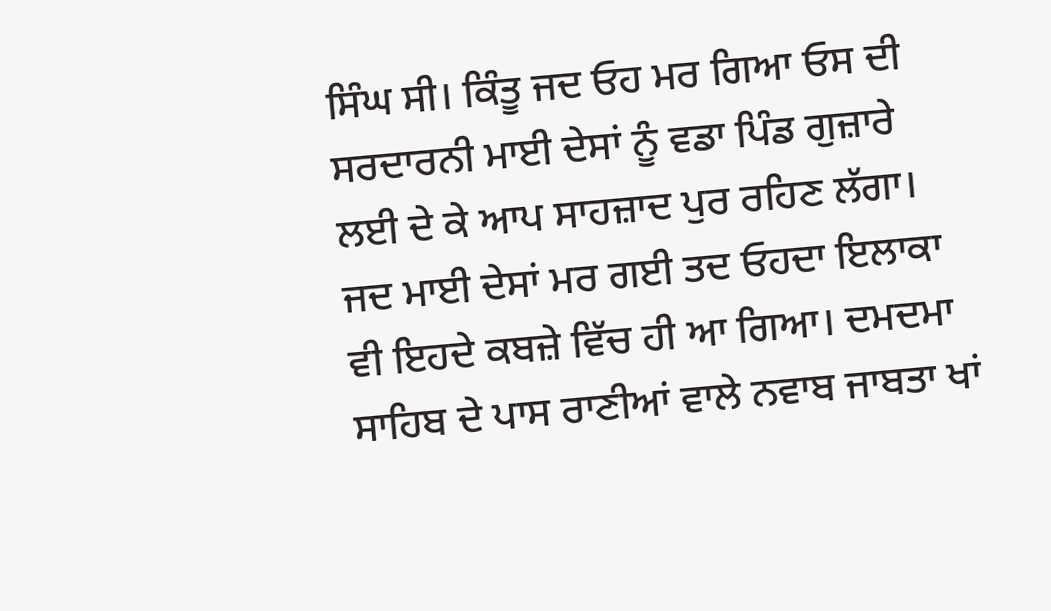ਸਿੰਘ ਸੀ। ਕਿੰਤੂ ਜਦ ਓਹ ਮਰ ਗਿਆ ਓਸ ਦੀ ਸਰਦਾਰਨੀ ਮਾਈ ਦੇਸਾਂ ਨੂੰ ਵਡਾ ਪਿੰਡ ਗੁਜ਼ਾਰੇ ਲਈ ਦੇ ਕੇ ਆਪ ਸਾਹਜ਼ਾਦ ਪੁਰ ਰਹਿਣ ਲੱਗਾ। ਜਦ ਮਾਈ ਦੇਸਾਂ ਮਰ ਗਈ ਤਦ ਓਹਦਾ ਇਲਾਕਾ ਵੀ ਇਹਦੇ ਕਬਜ਼ੇ ਵਿੱਚ ਹੀ ਆ ਗਿਆ। ਦਮਦਮਾ ਸਾਹਿਬ ਦੇ ਪਾਸ ਰਾਣੀਆਂ ਵਾਲੇ ਨਵਾਬ ਜਾਬਤਾ ਖਾਂ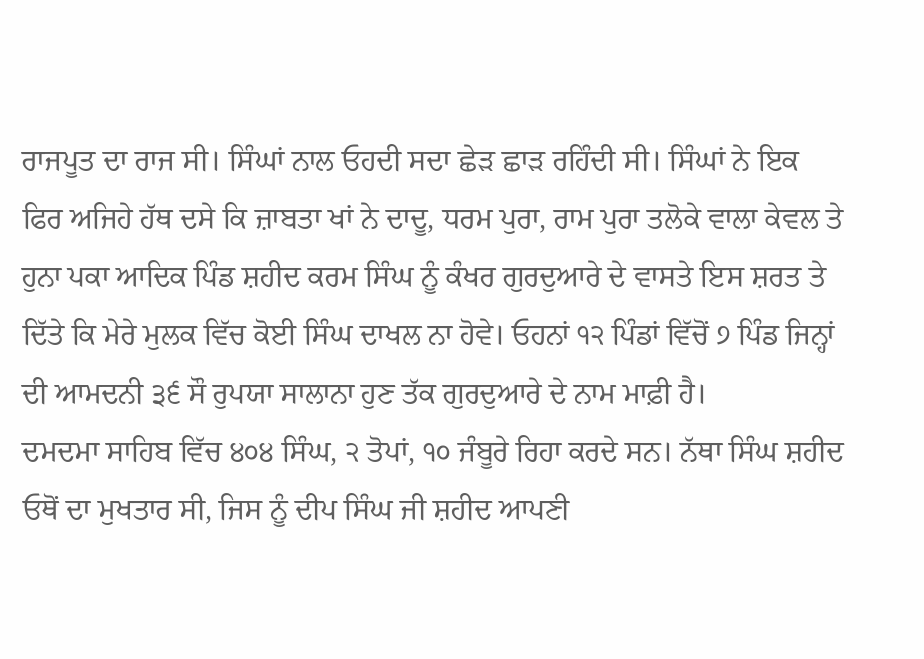ਰਾਜਪੂਤ ਦਾ ਰਾਜ ਸੀ। ਸਿੰਘਾਂ ਨਾਲ ਓਹਦੀ ਸਦਾ ਛੇੜ ਛਾੜ ਰਹਿੰਦੀ ਸੀ। ਸਿੰਘਾਂ ਨੇ ਇਕ ਫਿਰ ਅਜਿਹੇ ਹੱਥ ਦਸੇ ਕਿ ਜ਼ਾਬਤਾ ਖਾਂ ਨੇ ਦਾਦੂ, ਧਰਮ ਪੁਰਾ, ਰਾਮ ਪੁਰਾ ਤਲੋਕੇ ਵਾਲਾ ਕੇਵਲ ਤੇ ਹੁਨਾ ਪਕਾ ਆਦਿਕ ਪਿੰਡ ਸ਼ਹੀਦ ਕਰਮ ਸਿੰਘ ਨੂੰ ਕੰਖਰ ਗੁਰਦੁਆਰੇ ਦੇ ਵਾਸਤੇ ਇਸ ਸ਼ਰਤ ਤੇ ਦਿੱਤੇ ਕਿ ਮੇਰੇ ਮੁਲਕ ਵਿੱਚ ਕੋਈ ਸਿੰਘ ਦਾਖਲ ਨਾ ਹੋਵੇ। ਓਹਨਾਂ ੧੨ ਪਿੰਡਾਂ ਵਿੱਚੋਂ ੭ ਪਿੰਡ ਜਿਨ੍ਹਾਂ ਦੀ ਆਮਦਨੀ ੩੬ ਸੌ ਰੁਪਯਾ ਸਾਲਾਨਾ ਹੁਣ ਤੱਕ ਗੁਰਦੁਆਰੇ ਦੇ ਨਾਮ ਮਾਫ਼ੀ ਹੈ।
ਦਮਦਮਾ ਸਾਹਿਬ ਵਿੱਚ ੪੦੪ ਸਿੰਘ, ੨ ਤੋਪਾਂ, ੧੦ ਜੰਬੂਰੇ ਰਿਹਾ ਕਰਦੇ ਸਨ। ਨੱਥਾ ਸਿੰਘ ਸ਼ਹੀਦ ਓਥੋਂ ਦਾ ਮੁਖਤਾਰ ਸੀ, ਜਿਸ ਨੂੰ ਦੀਪ ਸਿੰਘ ਜੀ ਸ਼ਹੀਦ ਆਪਣੀ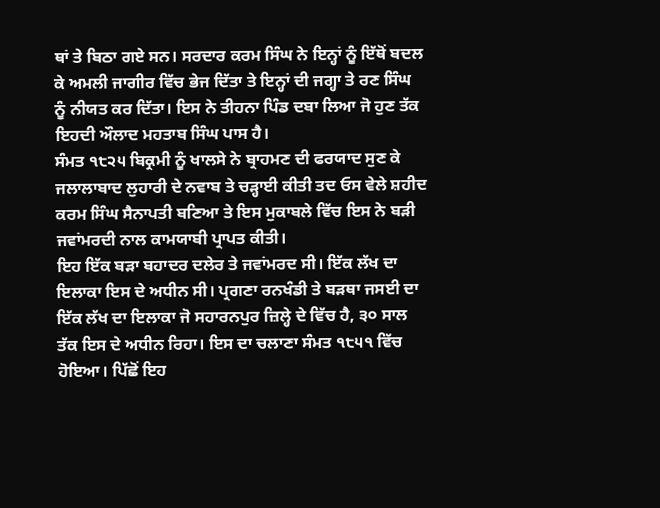ਥਾਂ ਤੇ ਬਿਠਾ ਗਏ ਸਨ। ਸਰਦਾਰ ਕਰਮ ਸਿੰਘ ਨੇ ਇਨ੍ਹਾਂ ਨੂੰ ਇੱਥੋਂ ਬਦਲ ਕੇ ਅਮਲੀ ਜਾਗੀਰ ਵਿੱਚ ਭੇਜ ਦਿੱਤਾ ਤੇ ਇਨ੍ਹਾਂ ਦੀ ਜਗ੍ਹਾ ਤੇ ਰਣ ਸਿੰਘ ਨੂੰ ਨੀਯਤ ਕਰ ਦਿੱਤਾ। ਇਸ ਨੇ ਤੀਹਨਾ ਪਿੰਡ ਦਬਾ ਲਿਆ ਜੋ ਹੁਣ ਤੱਕ ਇਹਦੀ ਔਲਾਦ ਮਹਤਾਬ ਸਿੰਘ ਪਾਸ ਹੈ।
ਸੰਮਤ ੧੮੨੫ ਬਿਕ੍ਰਮੀ ਨੂੰ ਖਾਲਸੇ ਨੇ ਬ੍ਰਾਹਮਣ ਦੀ ਫਰਯਾਦ ਸੁਣ ਕੇ ਜਲਾਲਾਬਾਦ ਲੁਹਾਰੀ ਦੇ ਨਵਾਬ ਤੇ ਚੜ੍ਹਾਈ ਕੀਤੀ ਤਦ ਓਸ ਵੇਲੇ ਸ਼ਹੀਦ ਕਰਮ ਸਿੰਘ ਸੈਨਾਪਤੀ ਬਣਿਆ ਤੇ ਇਸ ਮੁਕਾਬਲੇ ਵਿੱਚ ਇਸ ਨੇ ਬੜੀ ਜਵਾਂਮਰਦੀ ਨਾਲ ਕਾਮਯਾਬੀ ਪ੍ਰਾਪਤ ਕੀਤੀ।
ਇਹ ਇੱਕ ਬੜਾ ਬਹਾਦਰ ਦਲੇਰ ਤੇ ਜਵਾਂਮਰਦ ਸੀ। ਇੱਕ ਲੱਖ ਦਾ ਇਲਾਕਾ ਇਸ ਦੇ ਅਧੀਨ ਸੀ। ਪ੍ਰਗਣਾ ਰਨਖੰਡੀ ਤੇ ਬੜਥਾ ਜਸਈ ਦਾ ਇੱਕ ਲੱਖ ਦਾ ਇਲਾਕਾ ਜੋ ਸਹਾਰਨਪੁਰ ਜ਼ਿਲ੍ਹੇ ਦੇ ਵਿੱਚ ਹੈ, ੩੦ ਸਾਲ ਤੱਕ ਇਸ ਦੇ ਅਧੀਨ ਰਿਹਾ। ਇਸ ਦਾ ਚਲਾਣਾ ਸੰਮਤ ੧੮੫੧ ਵਿੱਚ ਹੋਇਆ। ਪਿੱਛੋਂ ਇਹ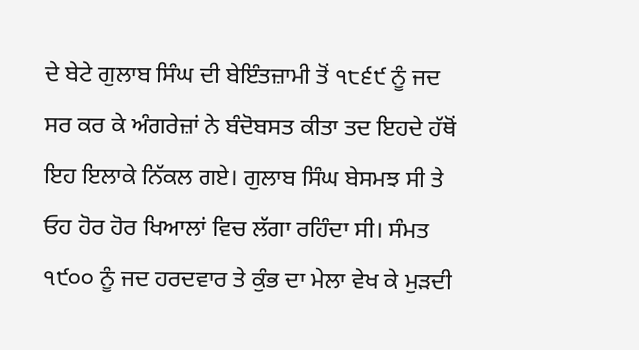ਦੇ ਬੇਟੇ ਗੁਲਾਬ ਸਿੰਘ ਦੀ ਬੇਇੰਤਜ਼ਾਮੀ ਤੋਂ ੧੮੬੯ ਨੂੰ ਜਦ ਸਰ ਕਰ ਕੇ ਅੰਗਰੇਜ਼ਾਂ ਨੇ ਬੰਦੋਬਸਤ ਕੀਤਾ ਤਦ ਇਹਦੇ ਹੱਥੋਂ ਇਹ ਇਲਾਕੇ ਨਿੱਕਲ ਗਏ। ਗੁਲਾਬ ਸਿੰਘ ਬੇਸਮਝ ਸੀ ਤੇ ਓਹ ਹੋਰ ਹੋਰ ਖਿਆਲਾਂ ਵਿਚ ਲੱਗਾ ਰਹਿੰਦਾ ਸੀ। ਸੰਮਤ ੧੯੦੦ ਨੂੰ ਜਦ ਹਰਦਵਾਰ ਤੇ ਕੁੰਭ ਦਾ ਮੇਲਾ ਵੇਖ ਕੇ ਮੁੜਦੀ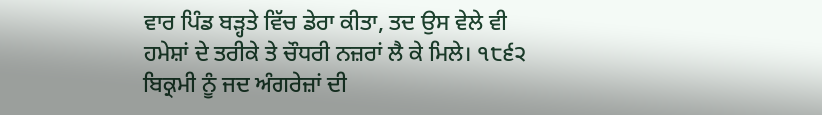ਵਾਰ ਪਿੰਡ ਬੜ੍ਹਤੇ ਵਿੱਚ ਡੇਰਾ ਕੀਤਾ, ਤਦ ਉਸ ਵੇਲੇ ਵੀ ਹਮੇਸ਼ਾਂ ਦੇ ਤਰੀਕੇ ਤੇ ਚੌਧਰੀ ਨਜ਼ਰਾਂ ਲੈ ਕੇ ਮਿਲੇ। ੧੮੬੨ ਬਿਕ੍ਰਮੀ ਨੂੰ ਜਦ ਅੰਗਰੇਜ਼ਾਂ ਦੀ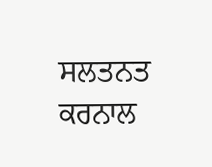ਸਲਤਨਤ ਕਰਨਾਲ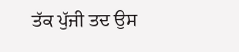ਤੱਕ ਪੁੱਜੀ ਤਦ ਉਸ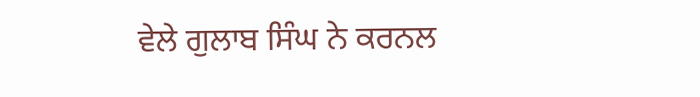ਵੇਲੇ ਗੁਲਾਬ ਸਿੰਘ ਨੇ ਕਰਨਲ